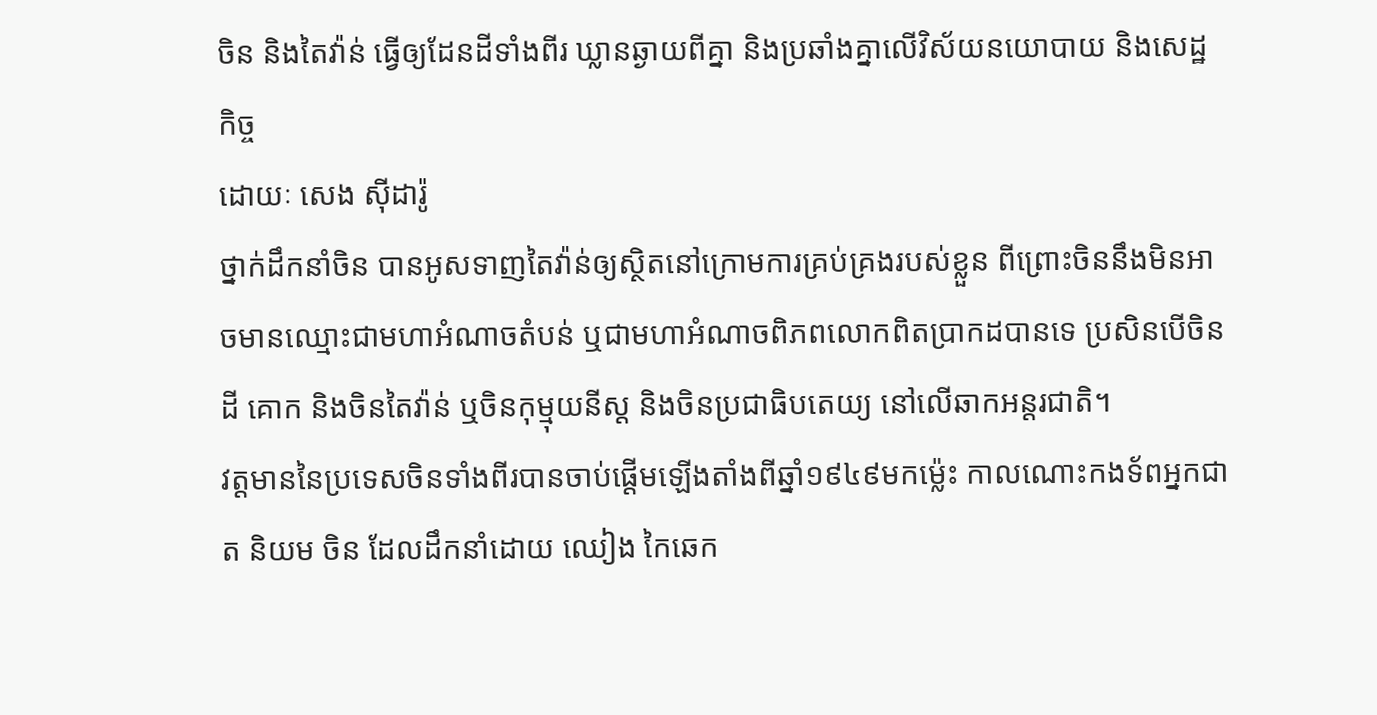ចិន និងតៃវ៉ាន់ ធ្វើឲ្យដែនដីទាំងពីរ ឃ្លានឆ្ងាយពីគ្នា និងប្រឆាំងគ្នាលើវិស័យនយោបាយ និងសេដ្ឋកិច្ច
ដោយៈ សេង ស៊ីដារ៉ូ
ថ្នាក់ដឹកនាំចិន បានអូសទាញតៃវ៉ាន់ឲ្យស្ថិតនៅក្រោមការគ្រប់គ្រងរបស់ខ្លួន ពីព្រោះចិននឹងមិនអាចមានឈ្មោះជាមហាអំណាចតំបន់ ឬជាមហាអំណាចពិភពលោកពិតប្រាកដបានទេ ប្រសិនបើចិនដី គោក និងចិនតៃវ៉ាន់ ឬចិនកុម្មុយនីស្ត និងចិនប្រជាធិបតេយ្យ នៅលើឆាកអន្តរជាតិ។
វត្តមាននៃប្រទេសចិនទាំងពីរបានចាប់ផ្តើមឡើងតាំងពីឆ្នាំ១៩៤៩មកម៉្លេះ កាលណោះកងទ័ពអ្នកជាត និយម ចិន ដែលដឹកនាំដោយ ឈៀង កៃឆេក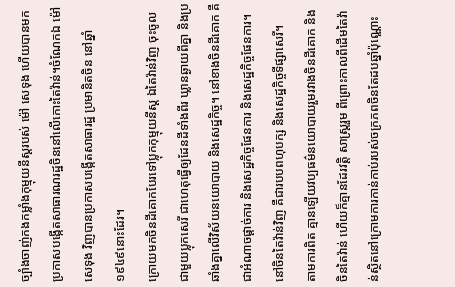ច្បាំងចាញ់កងកម្លាំងកុម្មុយនីស្តរបស់ ម៉ៅ សេទុង ហើយបានមកប្រកាសបង្កើតសាធារណរដ្ឋចិននៅលើកោះតៃវ៉ាន់។ចំណែកឯ ម៉ៅ សេទុង វិញបានប្រកាសបង្កើតសាធារដ្ឋ ប្រមានិតចិន នៅឆ្នាំ១៩៤៩នោះដែរ។
ក្រោយមកចិនដីគោកបែរទៅប្លុកកុម្មុយនីស្ត ឯតៃវ៉ាន់វិញ ចុះចូលជាមួយប្លុកសេរី ជាហេតុធ្វើឲ្យដែនដីទាំងពីរ ឃ្លានឆ្ងាយពីគ្នា និងប្រឆាំងគ្នាលើវិស័យនយោបាយ និងសេដ្ឋកិច្ច។ នៅខាងចិនដីគោក គឺជាអំណាចផ្តាច់ការ និងសេដ្ឋកិច្ចផែនការ និងសេដ្ឋកិច្ចផែនការ។ នៅចិនតៃវ៉ាន់វិញ គឺជារបបពហុបក្ស និងសេដ្ឋកិច្ចទីផ្សាសេរី។
តាមការពិត គ្មានឡើយវប្បធម៌នយោបាយរួមរវាងចិនដីគោក និងចិនតៃវ៉ាន់ ហើយក៏គ្មានដែរវត្តិ សាស្ត្ររួម ពីព្រោះកាលពីដើមតៃវ៉ាន់ស្ថិតនៅក្រោមការកាន់កាប់របស់ចក្រភពចិនតែដបឆ្នាំប៉ុណ្ណោះ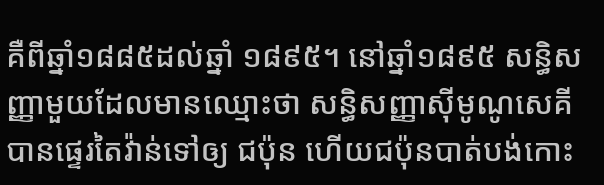គឺពីឆ្នាំ១៨៨៥ដល់ឆ្នាំ ១៨៩៥។ នៅឆ្នាំ១៨៩៥ សន្ធិសញ្ញាមួយដែលមានឈ្មោះថា សន្ធិសញ្ញាស៊ីមូណូសេគី បានផ្ទេរតៃវ៉ាន់ទៅឲ្យ ជប៉ុន ហើយជប៉ុនបាត់បង់កោះ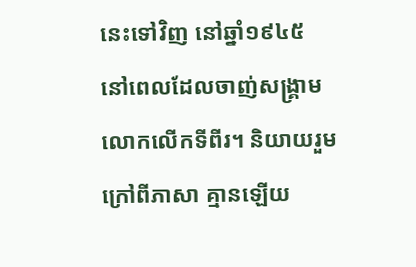នេះទៅវិញ នៅឆ្នាំ១៩៤៥ នៅពេលដែលចាញ់សង្គ្រាមលោកលើកទីពីរ។ និយាយរួមក្រៅពីភាសា គ្មានឡើយ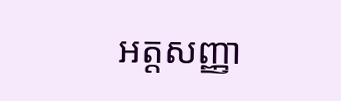អត្តសញ្ញា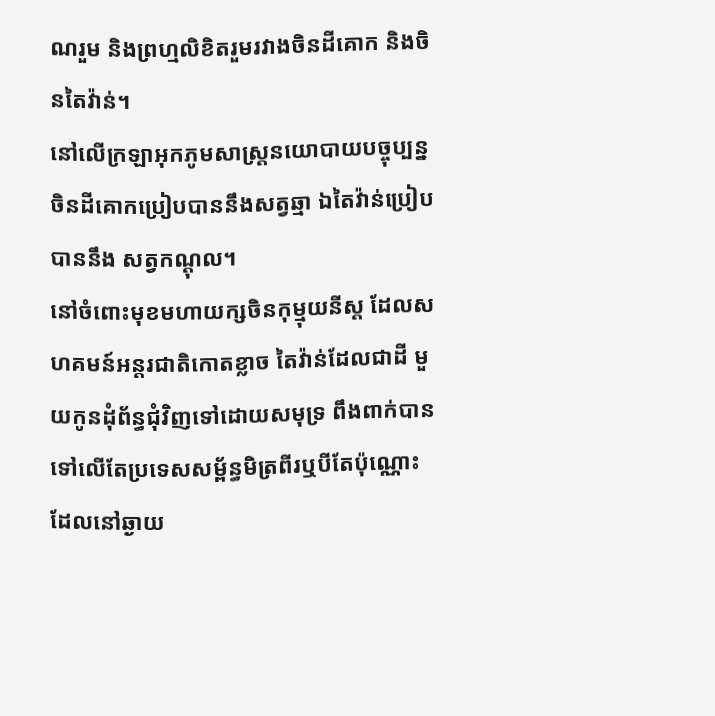ណរួម និងព្រហ្មលិខិតរួមរវាងចិនដីគោក និងចិនតៃវ៉ាន់។
នៅលើក្រឡាអុកភូមសាស្ត្រនយោបាយបច្ចុប្បន្ន ចិនដីគោកប្រៀបបាននឹងសត្វឆ្មា ឯតៃវ៉ាន់ប្រៀបបាននឹង សត្វកណ្តុល។
នៅចំពោះមុខមហាយក្សចិនកុម្មុយនីស្ត ដែលសហគមន៍អន្តរជាតិកោតខ្លាច តៃវ៉ាន់ដែលជាដី មួយកូនដុំព័ន្ធជុំវិញទៅដោយសមុទ្រ ពឹងពាក់បានទៅលើតែប្រទេសសម្ព័ន្ធមិត្រពីរឬបីតែប៉ុណ្ណោះដែលនៅឆ្ងាយ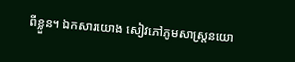ពីខ្លួន។ ឯកសារយោង សៀវភៅភូមសាស្ត្រនយោ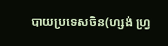បាយប្រទេសចិន(ហ្សង់ ហ្វ្រ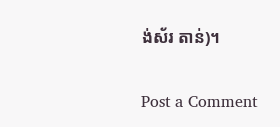ង់ស័រ តាន់)។

Post a Comment